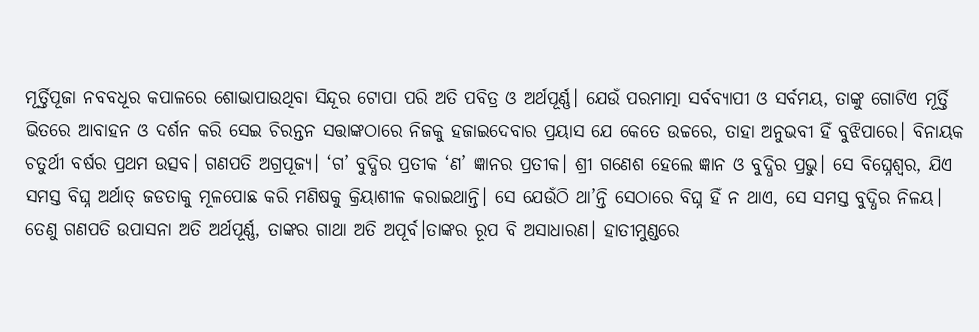ମୂର୍ତ୍ତିପୂଜା ନବବଧୂର କପାଳରେ ଶୋଭାପାଉଥିବା ସିନ୍ଦୂର ଟୋପା ପରି ଅତି ପବିତ୍ର ଓ ଅର୍ଥପୂର୍ଣ୍ଣ। ଯେଉଁ ପରମାତ୍ମା ସର୍ବବ୍ୟାପୀ ଓ ସର୍ବମୟ, ତାଙ୍କୁ ଗୋଟିଏ ମୂର୍ତ୍ତି ଭିତରେ ଆବାହନ ଓ ଦର୍ଶନ କରି ସେଇ ଚିରନ୍ତନ ସତ୍ତାଙ୍କଠାରେ ନିଜକୁ ହଜାଇଦେବାର ପ୍ରୟାସ ଯେ କେତେ ଉଚ୍ଚରେ, ତାହା ଅନୁଭବୀ ହିଁ ବୁଝିପାରେ। ବିନାୟକ ଚତୁର୍ଥୀ ବର୍ଷର ପ୍ରଥମ ଉତ୍ସବ। ଗଣପତି ଅଗ୍ରପୂଜ୍ୟ। ‘ଗ’ ବୁଦ୍ଧିର ପ୍ରତୀକ ‘ଣ’ ଜ୍ଞାନର ପ୍ରତୀକ। ଶ୍ରୀ ଗଣେଶ ହେଲେ ଜ୍ଞାନ ଓ ବୁଦ୍ଧିର ପ୍ରଭୁ। ସେ ବିଘ୍ନେଶ୍ବର, ଯିଏ ସମସ୍ତ ବିଘ୍ନ ଅର୍ଥାତ୍ ଜଡତାକୁ ମୂଳପୋଛ କରି ମଣିଷକୁ କ୍ରିୟାଶୀଳ କରାଇଥାନ୍ତି। ସେ ଯେଉଁଠି ଥା’ନ୍ତି ସେଠାରେ ବିଘ୍ନ ହିଁ ନ ଥାଏ, ସେ ସମସ୍ତ ବୁଦ୍ଧିର ନିଳୟ। ତେଣୁ ଗଣପତି ଉପାସନା ଅତି ଅର୍ଥପୂର୍ଣ୍ଣ, ତାଙ୍କର ଗାଥା ଅତି ଅପୂର୍ବ।ତାଙ୍କର ରୂପ ବି ଅସାଧାରଣ। ହାତୀମୁଣ୍ଡରେ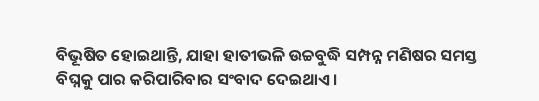ବିଭୂଷିତ ହୋଇଥାନ୍ତି, ଯାହା ହାତୀଭଳି ଉଚ୍ଚବୁଦ୍ଧି ସମ୍ପନ୍ନ ମଣିଷର ସମସ୍ତ ବିଘ୍ନକୁ ପାର କରିପାରିବାର ସଂବାଦ ଦେଇଥାଏ।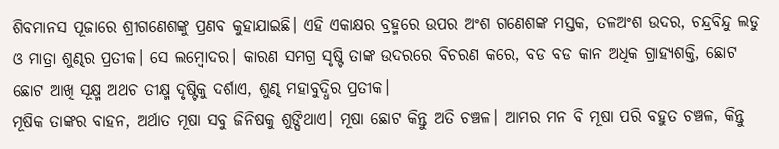ଶିବମାନସ ପୂଜାରେ ଶ୍ରୀଗଣେଶଙ୍କୁ ପ୍ରଣବ କୁହାଯାଇଛି। ଏହି ଏକାକ୍ଷର ବ୍ରହ୍ମରେ ଉପର ଅଂଶ ଗଣେଶଙ୍କ ମସ୍ତକ, ତଳଅଂଶ ଉଦର, ଚନ୍ଦ୍ରବିନ୍ଦୁ ଲଡୁ ଓ ମାତ୍ରା ଶୁଣ୍ଢର ପ୍ରତୀକ। ସେ ଲମ୍ବୋଦର। କାରଣ ସମଗ୍ର ସୃଷ୍ଟି ତାଙ୍କ ଉଦରରେ ବିଚରଣ କରେ, ବଡ ବଡ କାନ ଅଧିକ ଗ୍ରାହ୍ୟଶକ୍ତି, ଛୋଟ ଛୋଟ ଆଖି ସୂକ୍ଷ୍ମ ଅଥଚ ତୀକ୍ଷ୍ମ ଦୃଷ୍ଟିକୁ ଦର୍ଶାଏ, ଶୁଣ୍ଢ ମହାବୁଦ୍ଧିର ପ୍ରତୀକ।
ମୂଷିକ ତାଙ୍କର ବାହନ, ଅର୍ଥାତ ମୂଷା ସବୁ ଜିନିଷକୁ ଶୁଙ୍ଘିଥାଏ। ମୂଷା ଛୋଟ କିନ୍ତୁ ଅତି ଚଞ୍ଚଳ। ଆମର ମନ ବି ମୂଷା ପରି ବହୁତ ଚଞ୍ଚଳ, କିନ୍ତୁ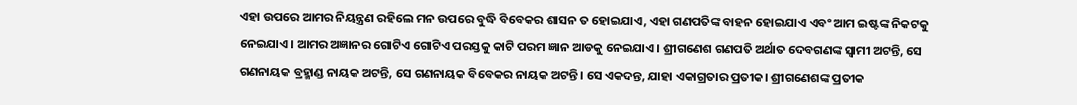ଏହା ଉପରେ ଆମର ନିୟନ୍ତ୍ରଣ ରହିଲେ ମନ ଉପରେ ବୁଦ୍ଧି ବିବେକର ଶାସନ ତ ହୋଇଯାଏ, ଏହା ଗଣପତିଙ୍କ ବାହନ ହୋଇଯାଏ ଏବଂ ଆମ ଇଷ୍ଟଙ୍କ ନିକଟକୁ ନେଇଯାଏ। ଆମର ଅଜ୍ଞାନର ଗୋଟିଏ ଗୋଟିଏ ପରସ୍ତକୁ କାଟି ପରମ ଜ୍ଞାନ ଆଡକୁ ନେଇଯାଏ। ଶ୍ରୀଗଣେଶ ଗଣପତି ଅର୍ଥାତ ଦେବଗଣଙ୍କ ସ୍ବାମୀ ଅଟନ୍ତି, ସେ ଗଣନାୟକ ବ୍ରହ୍ମାଣ୍ଡ ନାୟକ ଅଟନ୍ତି, ସେ ଗଣନାୟକ ବିବେକର ନାୟକ ଅଟନ୍ତି। ସେ ଏକଦନ୍ତ, ଯାହା ଏକାଗ୍ରତାର ପ୍ରତୀକ। ଶ୍ରୀଗଣେଶଙ୍କ ପ୍ରତୀକ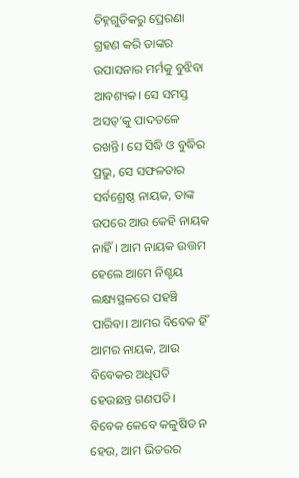ଚିହ୍ନଗୁଡିକରୁ ପ୍ରେରଣା ଗ୍ରହଣ କରି ତାଙ୍କର ଉପାସନାର ମର୍ମକୁ ବୁଝିବା ଆବଶ୍ୟକ। ସେ ସମସ୍ତ ଅସତ୍’କୁ ପାଦତଳେ ରଖନ୍ତି। ସେ ସିଦ୍ଧି ଓ ବୁଦ୍ଧିର ପ୍ରଭୁ, ସେ ସଫଳତାର ସର୍ବଶ୍ରେଷ୍ଠ ନାୟକ, ତାଙ୍କ ଉପରେ ଆଉ କେହି ନାୟକ ନାହିଁ। ଆମ ନାୟକ ଉତ୍ତମ ହେଲେ ଆମେ ନିଶ୍ଚୟ ଲକ୍ଷ୍ୟସ୍ଥଳରେ ପହଞ୍ଚି ପାରିବା। ଆମର ବିବେକ ହିଁ ଆମର ନାୟକ, ଆଉ ବିବେକର ଅଧିପତି ହେଉଛନ୍ତ ଗଣପତି। ବିବେକ କେବେ କଳୁଷିତ ନ ହେଉ, ଆମ ଭିତରର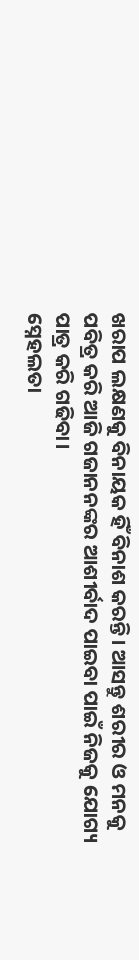ଖରାପ ଲକ୍ଷଣକୁ ବିନାୟକ ହିଁ ବିନାଶ କରନ୍ତି। ଆସନ୍ତୁ ଶରୀର ଓ ମନକୁ ପବିତ୍ର କରି ଆଜି ଗଜାନନଙ୍କର ଆଶୀର୍ବାଦ ପାଇବା ପାଇଁ ନିଜକୁ ଯୋଗ୍ୟ ପାତ୍ର କରି ଗଢିବା।
ସ୍ନେହଲତା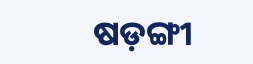ଷଡ଼ଙ୍ଗୀ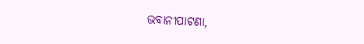ଭବାନୀପାଟଣା,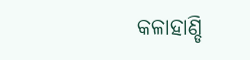କଳାହାଣ୍ଡି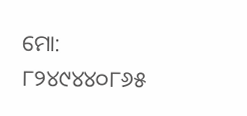ମୋ: ୮୨୪୯୪୪୦୮୬୫